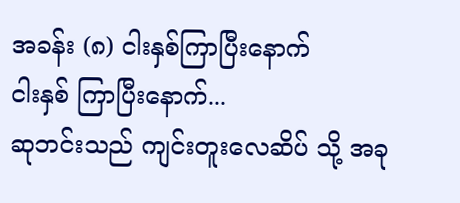အခန်း (၈) ငါးနှစ်ကြာပြီးနောက်
ငါးနှစ် ကြာပြီးနောက်...
ဆုဘင်းသည် ကျင်းတူးလေဆိပ် သို့ အခု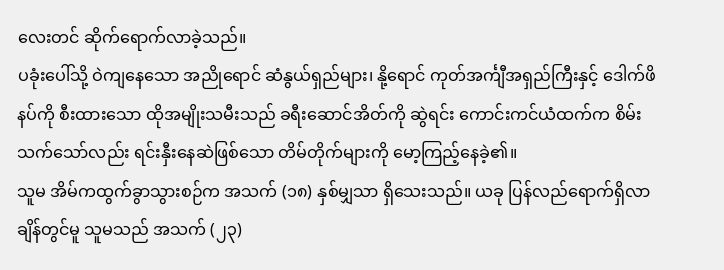လေးတင် ဆိုက်ရောက်လာခဲ့သည်။
ပခုံးပေါ်သို့ ဝဲကျနေသော အညိုရောင် ဆံနွယ်ရှည်များ၊ နို့ရောင် ကုတ်အင်္ကျီအရှည်ကြီးနှင့် ဒေါက်ဖိနပ်ကို စီးထားသော ထိုအမျိုးသမီးသည် ခရီးဆောင်အိတ်ကို ဆွဲရင်း ကောင်းကင်ယံထက်က စိမ်းသက်သော်လည်း ရင်းနှီးနေဆဲဖြစ်သော တိမ်တိုက်များကို မော့ကြည့်နေခဲ့၏။
သူမ အိမ်ကထွက်ခွာသွားစဉ်က အသက် (၁၈) နှစ်မျှသာ ရှိသေးသည်။ ယခု ပြန်လည်ရောက်ရှိလာချိန်တွင်မူ သူမသည် အသက် (၂၃)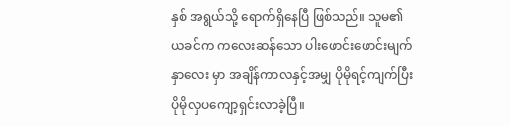နှစ် အရွယ်သို့ ရောက်ရှိနေပြီ ဖြစ်သည်။ သူမ၏ ယခင်က ကလေးဆန်သော ပါးဖောင်းဖောင်းမျက်နှာလေး မှာ အချိန်ကာလနှင့်အမျှ ပိုမိုရင့်ကျက်ပြီး ပိုမိုလှပကျော့ရှင်းလာခဲ့ပြီ။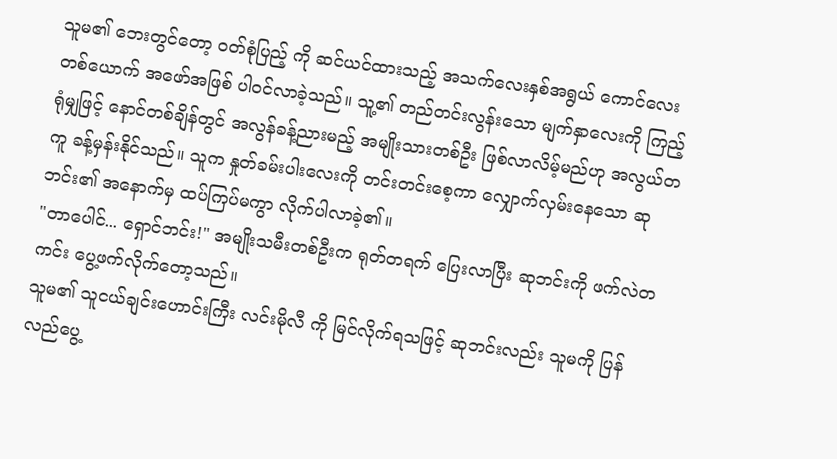သူမ၏ ဘေးတွင်တော့ ဝတ်စုံပြည့် ကို ဆင်ယင်ထားသည့် အသက်လေးနှစ်အရွယ် ကောင်လေးတစ်ယောက် အဖော်အဖြစ် ပါဝင်လာခဲ့သည်။ သူ့၏ တည်တင်းလွန်းသော မျက်နှာလေးကို ကြည့်ရုံမျှဖြင့် နောင်တစ်ချိန်တွင် အလွန်ခန့်ညားမည့် အမျိုးသားတစ်ဦး ဖြစ်လာလိမ့်မည်ဟု အလွယ်တကူ ခန့်မှန်းနိုင်သည်။ သူက နှုတ်ခမ်းပါးလေးကို တင်းတင်းစေ့ကာ လျှောက်လှမ်းနေသော ဆုဘင်း၏ အနောက်မှ ထပ်ကြပ်မကွာ လိုက်ပါလာခဲ့၏။
"တာပေါင်... ရှောင်ဘင်း!" အမျိုးသမီးတစ်ဦးက ရုတ်တရက် ပြေးလာပြီး ဆုဘင်းကို ဖက်လဲတကင်း ပွေ့ဖက်လိုက်တော့သည်။
သူမ၏ သူငယ်ချင်းဟောင်းကြီး လင်းမိုလီ ကို မြင်လိုက်ရသဖြင့် ဆုဘင်းလည်း သူမကို ပြန်လည်ပွေ့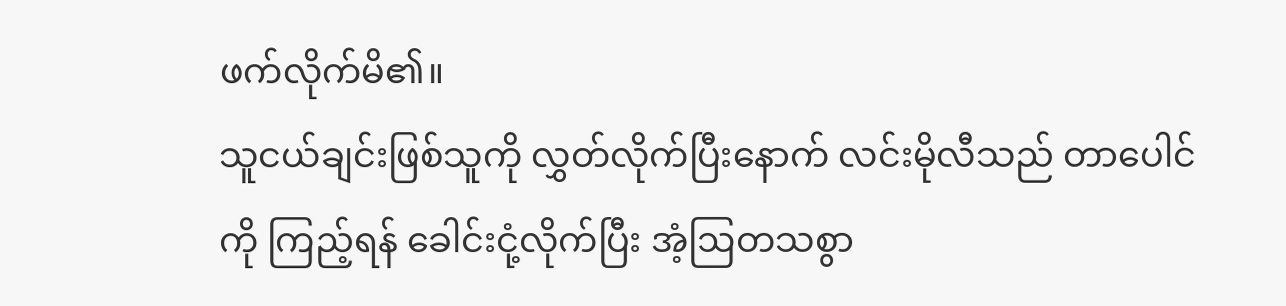ဖက်လိုက်မိ၏။
သူငယ်ချင်းဖြစ်သူကို လွှတ်လိုက်ပြီးနောက် လင်းမိုလီသည် တာပေါင် ကို ကြည့်ရန် ခေါင်းငုံ့လိုက်ပြီး အံ့ဩတသစွာ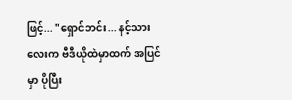ဖြင့်... "ရှောင်ဘင်း... နင့်သားလေးက ဗီဒီယိုထဲမှာထက် အပြင်မှာ ပိုပြီး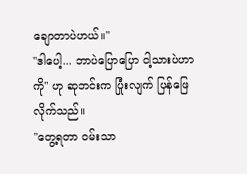ချောတာပဲဟယ်။"
"ဒါပေါ့... ဘာပဲပြောပြော ငါ့သားပဲဟာကို" ဟု ဆုဘင်းက ပြုံးလျက် ပြန်ဖြေလိုက်သည်။
"တွေ့ရတာ ဝမ်းသာ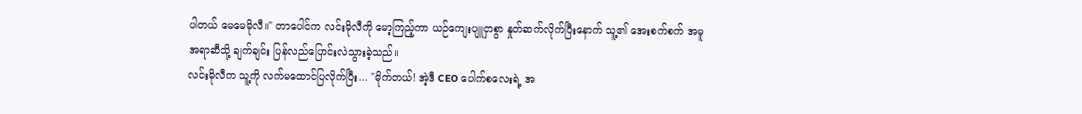ပါတယ် မေမေမိုလီ။" တာပေါင်က လင်းမိုလီကို မော့ကြည့်ကာ ယဉ်ကျေးပျူငှာစွာ နှုတ်ဆက်လိုက်ပြီးနောက် သူ့၏ အေးစက်စက် အမူအရာဆီသို့ ချက်ချင်း ပြန်လည်ပြောင်းလဲသွားခဲ့သည်။
လင်းမိုလီက သူ့ကို လက်မထောင်ပြလိုက်ပြီး... "မိုက်တယ်! အဲ့ဒီ CEO ပေါက်စလေးရဲ့ အ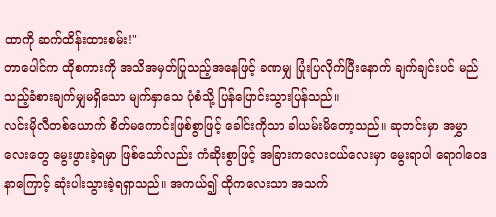ထာကို ဆက်ထိန်းထားစမ်း!"
တာပေါင်က ထိုစကားကို အသိအမှတ်ပြုသည့်အနေဖြင့် ခဏမျှ ပြုံးပြလိုက်ပြီးနောက် ချက်ချင်းပင် မည်သည့်ခံစားချက်မျှမရှိသော မျက်နှာသေ ပုံစံသို့ ပြန်ပြောင်းသွားပြန်သည်။
လင်းမိုလီတစ်ယောက် စိတ်မကောင်းဖြစ်စွာဖြင့် ခေါင်းကိုသာ ခါယမ်းမိတော့သည်။ ဆုဘင်းမှာ အမွှာလေးတွေ မွေးဖွားခဲ့ရမှာ ဖြစ်သော်လည်း ကံဆိုးစွာဖြင့် အခြားကလေးငယ်လေးမှာ မွေးရာပါ ရောဂါဝေဒနာကြောင့် ဆုံးပါးသွားခဲ့ရရှာသည်။ အကယ်၍ ထိုကလေးသာ အသက်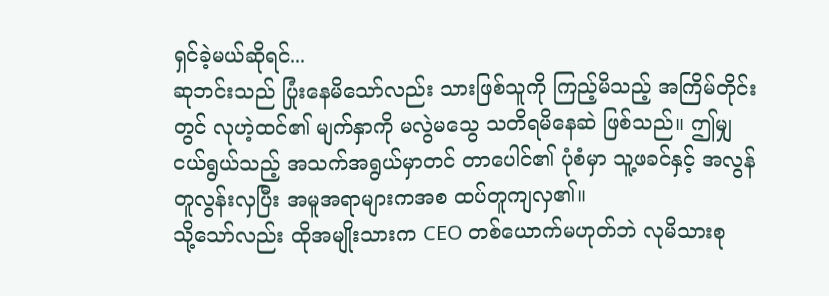ရှင်ခဲ့မယ်ဆိုရင်...
ဆုဘင်းသည် ပြုံးနေမိသော်လည်း သားဖြစ်သူကို ကြည့်မိသည့် အကြိမ်တိုင်းတွင် လုဟဲ့ထင်၏ မျက်နှာကို မလွဲမသွေ သတိရမိနေဆဲ ဖြစ်သည်။ ဤမျှ ငယ်ရွယ်သည့် အသက်အရွယ်မှာတင် တာပေါင်၏ ပုံစံမှာ သူ့ဖခင်နှင့် အလွန်တူလွန်းလှပြီး အမူအရာများကအစ ထပ်တူကျလှ၏။
သို့သော်လည်း ထိုအမျိုးသားက CEO တစ်ယောက်မဟုတ်ဘဲ လုမိသားစု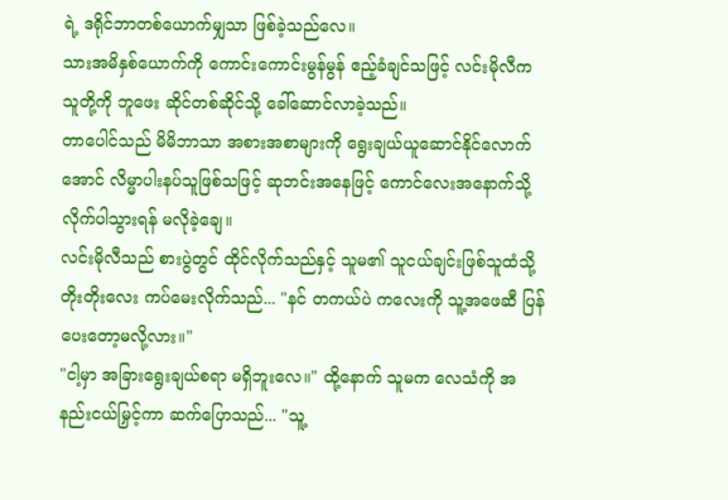ရဲ့ ဒရိုင်ဘာတစ်ယောက်မျှသာ ဖြစ်ခဲ့သည်လေ။
သားအမိနှစ်ယောက်ကို ကောင်းကောင်းမွန်မွန် ဧည့်ခံချင်သဖြင့် လင်းမိုလီက သူတို့ကို ဘူဖေး ဆိုင်တစ်ဆိုင်သို့ ခေါ်ဆောင်လာခဲ့သည်။
တာပေါင်သည် မိမိဘာသာ အစားအစာများကို ရွေးချယ်ယူဆောင်နိုင်လောက်အောင် လိမ္မာပါးနပ်သူဖြစ်သဖြင့် ဆုဘင်းအနေဖြင့် ကောင်လေးအနောက်သို့ လိုက်ပါသွားရန် မလိုခဲ့ချေ။
လင်းမိုလီသည် စားပွဲတွင် ထိုင်လိုက်သည်နှင့် သူမ၏ သူငယ်ချင်းဖြစ်သူထံသို့ တိုးတိုးလေး ကပ်မေးလိုက်သည်... "နင် တကယ်ပဲ ကလေးကို သူ့အဖေဆီ ပြန်ပေးတော့မလို့လား။"
"ငါ့မှာ အခြားရွေးချယ်စရာ မရှိဘူးလေ။" ထို့နောက် သူမက လေသံကို အနည်းငယ်မြှင့်ကာ ဆက်ပြောသည်... "သူ့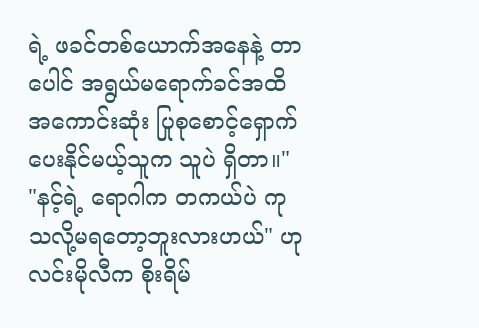ရဲ့ ဖခင်တစ်ယောက်အနေနဲ့ တာပေါင် အရွယ်မရောက်ခင်အထိ အကောင်းဆုံး ပြုစုစောင့်ရှောက်ပေးနိုင်မယ့်သူက သူပဲ ရှိတာ။"
"နင့်ရဲ့ ရောဂါက တကယ်ပဲ ကုသလို့မရတော့ဘူးလားဟယ်" ဟု လင်းမိုလီက စိုးရိမ်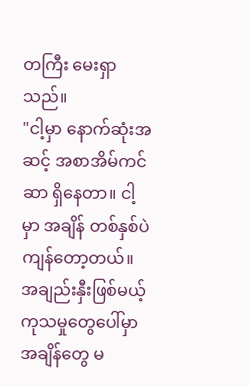တကြီး မေးရှာသည်။
"ငါ့မှာ နောက်ဆုံးအဆင့် အစာအိမ်ကင်ဆာ ရှိနေတာ။ ငါ့မှာ အချိန် တစ်နှစ်ပဲ ကျန်တော့တယ်။ အချည်းနှီးဖြစ်မယ့် ကုသမှုတွေပေါ်မှာ အချိန်တွေ မ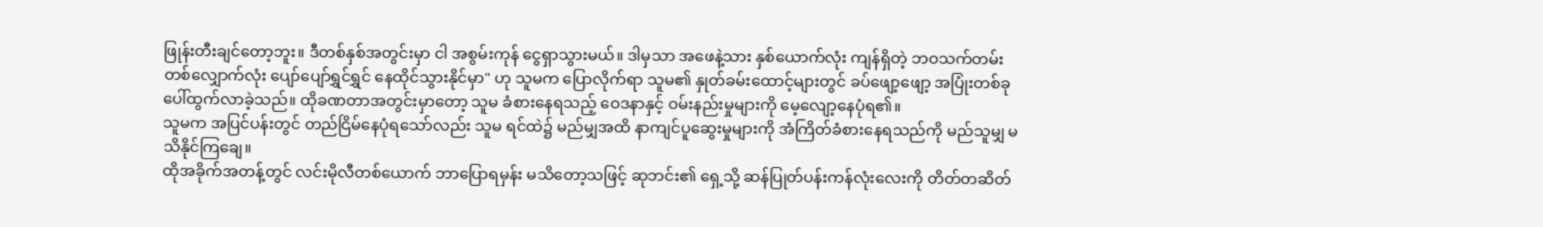ဖြုန်းတီးချင်တော့ဘူး။ ဒီတစ်နှစ်အတွင်းမှာ ငါ အစွမ်းကုန် ငွေရှာသွားမယ်။ ဒါမှသာ အဖေနဲ့သား နှစ်ယောက်လုံး ကျန်ရှိတဲ့ ဘဝသက်တမ်းတစ်လျှောက်လုံး ပျော်ပျော်ရွှင်ရွှင် နေထိုင်သွားနိုင်မှာ" ဟု သူမက ပြောလိုက်ရာ သူမ၏ နှုတ်ခမ်းထောင့်များတွင် ခပ်ဖျော့ဖျော့ အပြုံးတစ်ခု ပေါ်ထွက်လာခဲ့သည်။ ထိုခဏတာအတွင်းမှာတော့ သူမ ခံစားနေရသည့် ဝေဒနာနှင့် ဝမ်းနည်းမှုများကို မေ့လျော့နေပုံရ၏။
သူမက အပြင်ပန်းတွင် တည်ငြိမ်နေပုံရသော်လည်း သူမ ရင်ထဲ၌ မည်မျှအထိ နာကျင်ပူဆွေးမှုများကို အံကြိတ်ခံစားနေရသည်ကို မည်သူမျှ မသိနိုင်ကြချေ။
ထိုအခိုက်အတန့်တွင် လင်းမိုလီတစ်ယောက် ဘာပြောရမှန်း မသိတော့သဖြင့် ဆုဘင်း၏ ရှေ့သို့ ဆန်ပြုတ်ပန်းကန်လုံးလေးကို တိတ်တဆိတ်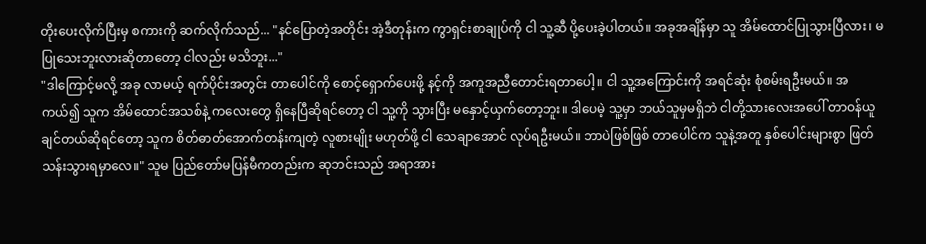တိုးပေးလိုက်ပြီးမှ စကားကို ဆက်လိုက်သည်... "နင်ပြောတဲ့အတိုင်း အဲ့ဒီတုန်းက ကွာရှင်းစာချုပ်ကို ငါ သူ့ဆီ ပို့ပေးခဲ့ပါတယ်။ အခုအချိန်မှာ သူ အိမ်ထောင်ပြုသွားပြီလား၊ မပြုသေးဘူးလားဆိုတာတော့ ငါလည်း မသိဘူး..."
"ဒါကြောင့်မလို့ အခု လာမယ့် ရက်ပိုင်းအတွင်း တာပေါင်ကို စောင့်ရှောက်ပေးဖို့ နင့်ကို အကူအညီတောင်းရတာပေါ့။ ငါ သူ့အကြောင်းကို အရင်ဆုံး စုံစမ်းရဦးမယ်။ အကယ်၍ သူက အိမ်ထောင်အသစ်နဲ့ ကလေးတွေ ရှိနေပြီဆိုရင်တော့ ငါ သူ့ကို သွားပြီး မနှောင့်ယှက်တော့ဘူး။ ဒါပေမဲ့ သူ့မှာ ဘယ်သူမှမရှိဘဲ ငါတို့သားလေးအပေါ် တာဝန်ယူချင်တယ်ဆိုရင်တော့ သူက စိတ်ဓာတ်အောက်တန်းကျတဲ့ လူစားမျိုး မဟုတ်ဖို့ ငါ သေချာအောင် လုပ်ရဦးမယ်။ ဘာပဲဖြစ်ဖြစ် တာပေါင်က သူနဲ့အတူ နှစ်ပေါင်းများစွာ ဖြတ်သန်းသွားရမှာလေ။" သူမ ပြည်တော်မပြန်မီကတည်းက ဆုဘင်းသည် အရာအား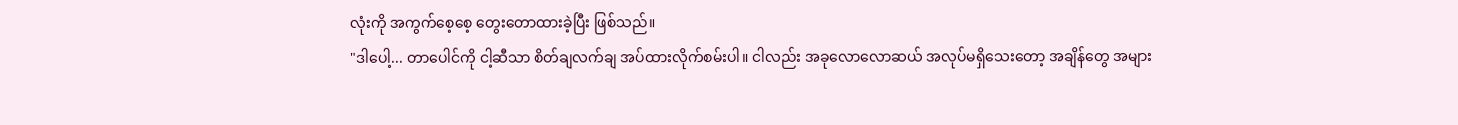လုံးကို အကွက်စေ့စေ့ တွေးတောထားခဲ့ပြီး ဖြစ်သည်။
"ဒါပေါ့... တာပေါင်ကို ငါ့ဆီသာ စိတ်ချလက်ချ အပ်ထားလိုက်စမ်းပါ။ ငါလည်း အခုလောလောဆယ် အလုပ်မရှိသေးတော့ အချိန်တွေ အများ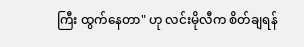ကြီး ထွက်နေတာ" ဟု လင်းမိုလီက စိတ်ချရန်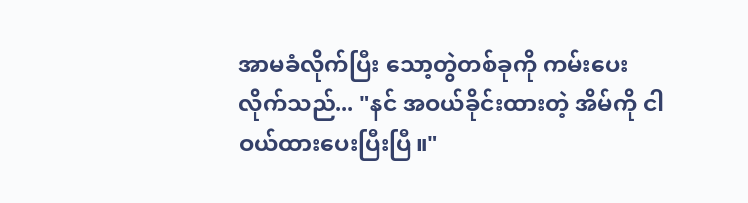အာမခံလိုက်ပြီး သော့တွဲတစ်ခုကို ကမ်းပေးလိုက်သည်... "နင် အဝယ်ခိုင်းထားတဲ့ အိမ်ကို ငါ ဝယ်ထားပေးပြီးပြီ။"